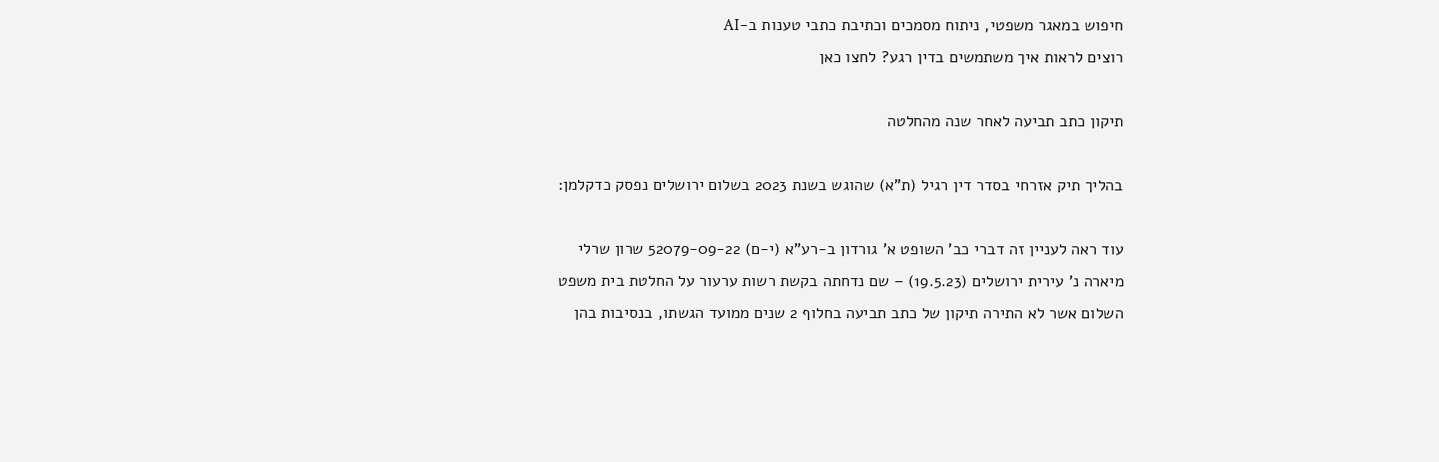חיפוש במאגר משפטי, ניתוח מסמכים וכתיבת כתבי טענות ב-AI
רוצים לראות איך משתמשים בדין רגע? לחצו כאן

תיקון כתב תביעה לאחר שנה מהחלטה

בהליך תיק אזרחי בסדר דין רגיל (ת"א) שהוגש בשנת 2023 בשלום ירושלים נפסק כדקלמן:

עוד ראה לעניין זה דברי כב' השופט א' גורדון ב-רע"א (י-ם) 52079-09-22 שרון שרלי מיארה נ' עירית ירושלים (19.5.23) – שם נדחתה בקשת רשות ערעור על החלטת בית משפט השלום אשר לא התירה תיקון של כתב תביעה בחלוף 2 שנים ממועד הגשתו, בנסיבות בהן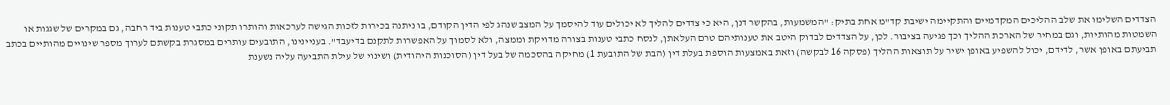הצדדים השלימו את שלב ההליכים המקדמיים והתקיימה ישיבת קד"מ אחת בתיק: "המשמעות, בהקשר דנן, היא כי צדדים להליך לא יכולים עוד להיסמך על המצב שנהג לפי הדין הקודם, בו ניתנה בכירות לזכות הגישה לערכאות והותרו תקוני כתבי טענות ביד רחבה, גם במקרים של שגגות או השמטות מהותיות, וגם במחיר של הארכת ההליך וכך פגיעה בציבור. לכן, על הצדדים לבדוק היטב את טענותיהם טרם העלאתן, לנסח כתבי טענות בצורה מדויקת וממצה, ולא לסמוך על האפשרות לתקנם בדיעבד". בעניינינו, התובעים עותרים במסגרת בקשתם לערוך מספר שינויים מהותיים בכתב תביעתם באופן אשר, לדידם, יכול להשפיע באופן ישיר על תוצאות ההליך (פסקה 16 לבקשה) וזאת באמצעות הוספת בעלת דין (הבת של התובעת 1) מחיקה בהסכמה של בעל דין (הסוכנות היהודית) ושינוי של עילת התביעה עליה נשענת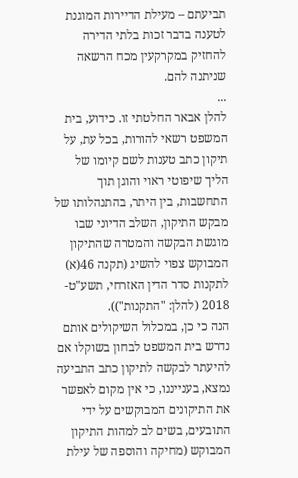תביעתם – מעילת הדיירות המוגנת לטענה בדבר זכות בלתי הדירה להחזיק במקרקעין מכח הרשאה שניתנה להם.
...
להלן אבאר החלטתי זו. כידוע, בית המשפט רשאי להורות, בכל עת, על תיקון כתב טענות לשם קיומו של הליך שיפוטי ראוי והוגן תוך התחשבות, בין היתר, בהתנהלותו של מבקש התיקון, השלב הדיוני שבו מוגשת הבקשה והמטרה שהתיקון המבוקש צפוי להשיג (תקנה 46(א) לתקנות סדר הדין האזרחי, תשע"ט- 2018 (להלן: "התקנות")).
הנה כי כן, במכלול השיקולים אותם נדרש בית המשפט לבחון בשוקלו אם להיעתר לבקשה לתיקון כתב התביעה נמצא, בענייננו, כי אין מקום לאפשר את התיקונים המבוקשים על ידי התובעים, בשים לב למהות התיקון המבוקש (מחיקה והוספה של עילת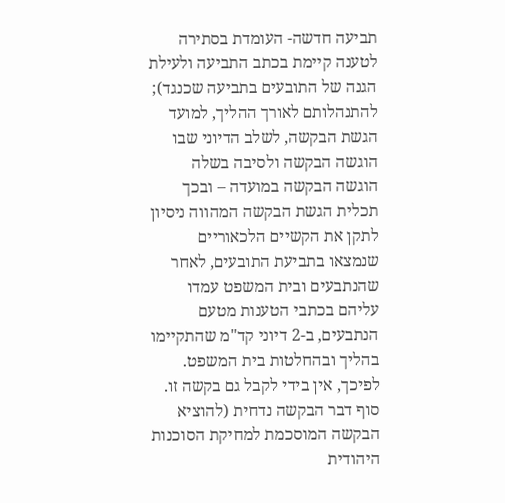תביעה חדשה- העומדת בסתירה לטענה קיימת בכתב התביעה ולעילת הגנה של התובעים בתביעה שכנגד); להתנהלותם לאורך ההליך, למועד הגשת הבקשה, לשלב הדיוני שבו הוגשה הבקשה ולסיבה בשלה הוגשה הבקשה במועדה – ובכך תכלית הגשת הבקשה המהווה ניסיון לתקן את הקשיים הלכאוריים שנמצאו בתביעת התובעים, לאחר שהנתבעים ובית המשפט עמדו עליהם בכתבי הטענות מטעם הנתבעים, ב-2 דיוני קד"מ שהתקיימו בהליך ובהחלטות בית המשפט.
לפיכך, אין בידי לקבל גם בקשה זו. סוף דבר הבקשה נדחית (להוציא הבקשה המוסכמת למחיקת הסוכנות היהודית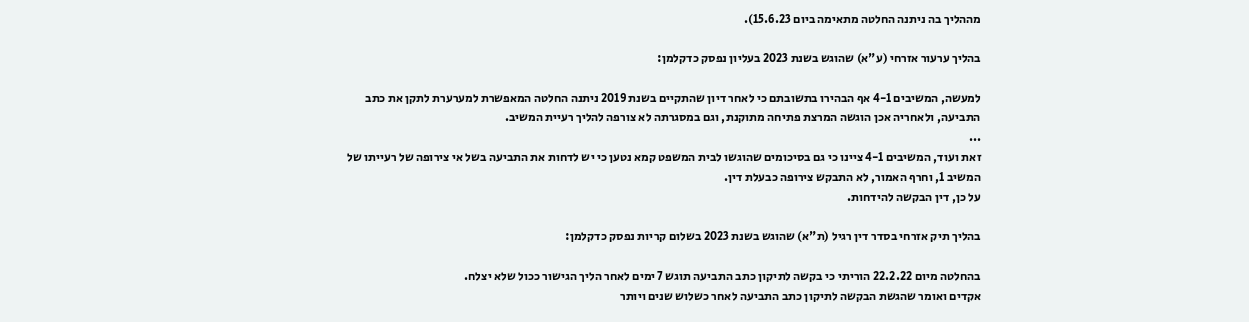מההליך בה ניתנה החלטה מתאימה ביום 15.6.23).

בהליך ערעור אזרחי (ע"א) שהוגש בשנת 2023 בעליון נפסק כדקלמן:

למעשה, המשיבים 4-1 אף הבהירו בתשובתם כי לאחר דיון שהתקיים בשנת 2019 ניתנה החלטה המאפשרת למערערת לתקן את כתב התביעה, ולאחריה אכן הוגשה המרצת פתיחה מתוקנת, וגם במסגרתה לא צורפה להליך רעיית המשיב.
...
זאת ועוד, המשיבים 4-1 ציינו כי גם בסיכומים שהוגשו לבית המשפט קמא נטען כי יש לדחות את התביעה בשל אי צירופה של רעייתו של המשיב 1, וחרף האמור, לא התבקש צירופה כבעלת דין.
על כן, דין הבקשה להידחות.

בהליך תיק אזרחי בסדר דין רגיל (ת"א) שהוגש בשנת 2023 בשלום קריות נפסק כדקלמן:

בהחלטה מיום 22.2.22 הוריתי כי בקשה לתיקון כתב התביעה תוגש 7 ימים לאחר הליך הגישור ככול שלא יצלח.
אקדים ואומר שהגשת הבקשה לתיקון כתב התביעה לאחר כשלוש שנים ויותר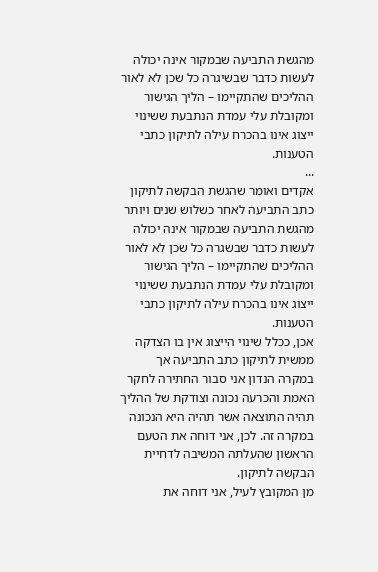מהגשת התביעה שבמקור אינה יכולה לעשות כדבר שבשיגרה כל שכן לא לאור ההליכים שהתקיימו – הליך הגישור ומקובלת עלי עמדת הנתבעת ששינוי ייצוג אינו בהכרח עילה לתיקון כתבי הטענות.
...
אקדים ואומר שהגשת הבקשה לתיקון כתב התביעה לאחר כשלוש שנים ויותר מהגשת התביעה שבמקור אינה יכולה לעשות כדבר שבשגרה כל שכן לא לאור ההליכים שהתקיימו – הליך הגישור ומקובלת עלי עמדת הנתבעת ששינוי ייצוג אינו בהכרח עילה לתיקון כתבי הטענות.
אכן, ככלל שינוי הייצוג אין בו הצדקה ממשית לתיקון כתב התביעה אך במקרה הנדון אני סבור החתירה לחקר האמת והכרעה נכונה וצודקת של ההליך תהיה התוצאה אשר תהיה היא הנכונה במקרה זה. לכן, אני דוחה את הטעם הראשון שהעלתה המשיבה לדחיית הבקשה לתיקון.
מן המקובץ לעיל, אני דוחה את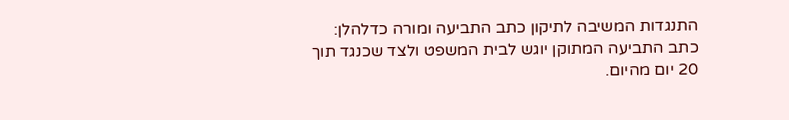התנגדות המשיבה לתיקון כתב התביעה ומורה כדלהלן: כתב התביעה המתוקן יוגש לבית המשפט ולצד שכנגד תוך 20 יום מהיום.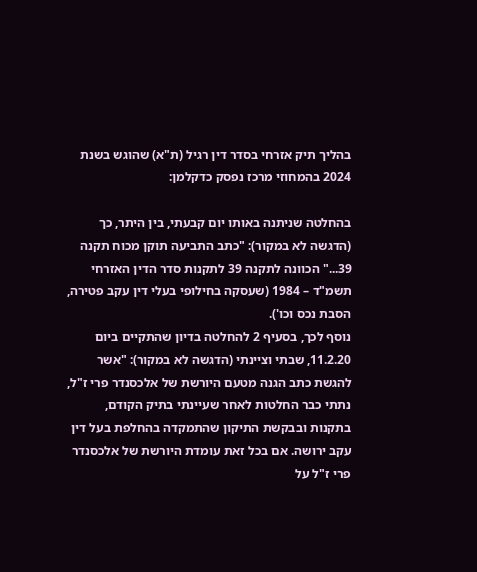בהליך תיק אזרחי בסדר דין רגיל (ת"א) שהוגש בשנת 2024 בהמחוזי מרכז נפסק כדקלמן:

בהחלטה שניתנה באותו יום קבעתי, בין היתר, כך (הדגשה לא במקור): "כתב התביעה תוקן מכוח תקנה 39..." הכוונה לתקנה 39 לתקנות סדר הדין האזרחי תשמ"ד – 1984 (שעסקה בחילופי בעלי דין עקב פטירה, הסבת נכס וכו').
נוסף לכך, בסעיף 2 להחלטה בדיון שהתקיים ביום 11.2.20, שבתי וציינתי (הדגשה לא במקור): "אשר להגשת כתב הגנה מטעם היורשת של אלכסנדר פרי ז"ל, נתתי כבר החלטות לאחר שעיינתי בתיק הקודם, בתקנות ובבקשת התיקון שהתמקדה בהחלפת בעל דין עקב ירושה. אם בכל זאת עומדת היורשת של אלכסנדר פרי ז"ל על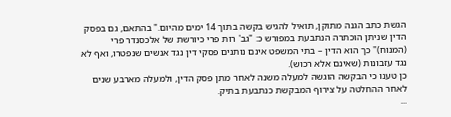הגשת כתב הגנה מתוקן, תואיל להגיש בקשה בתוך 14 ימים מהיום." בהתאם, גם בפסק הדין שניתן הוכתרה הנתבעת במפורש כ: "גב' רות פרי כיורשת של אלכסנדר פרי (המנוח)" כך הוא הדין – בתי המשפט אינם נותנים פסקי דין נגד אנשים שנפטרו, ואף לא נגד עזבונות (שאינם אלא רכוש).
כן טענו כי הבקשה הוגשה למעלה משנה לאחר מתן פסק הדין, ולמעלה מארבע שנים לאחר ההחלטה על צירוף המבקשת כנתבעת בתיק.
...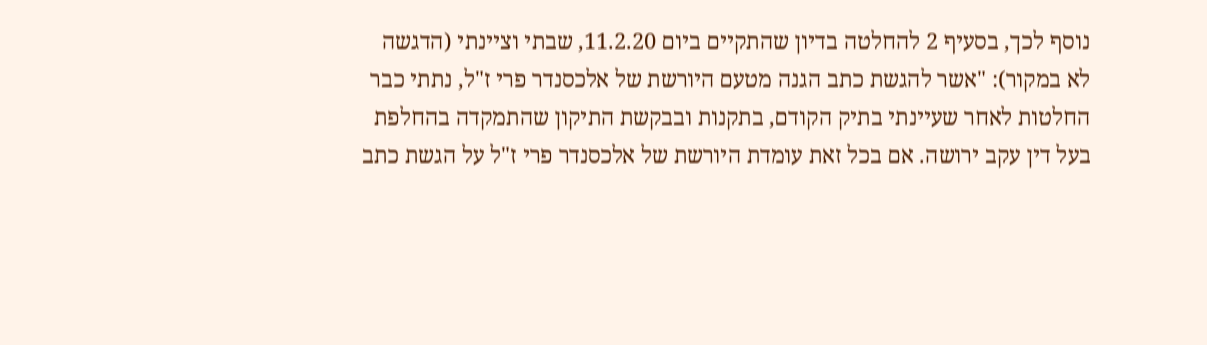נוסף לכך, בסעיף 2 להחלטה בדיון שהתקיים ביום 11.2.20, שבתי וציינתי (הדגשה לא במקור): "אשר להגשת כתב הגנה מטעם היורשת של אלכסנדר פרי ז"ל, נתתי כבר החלטות לאחר שעיינתי בתיק הקודם, בתקנות ובבקשת התיקון שהתמקדה בהחלפת בעל דין עקב ירושה. אם בכל זאת עומדת היורשת של אלכסנדר פרי ז"ל על הגשת כתב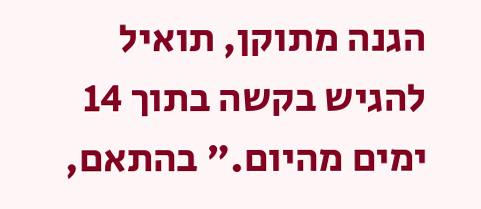הגנה מתוקן, תואיל להגיש בקשה בתוך 14 ימים מהיום." בהתאם,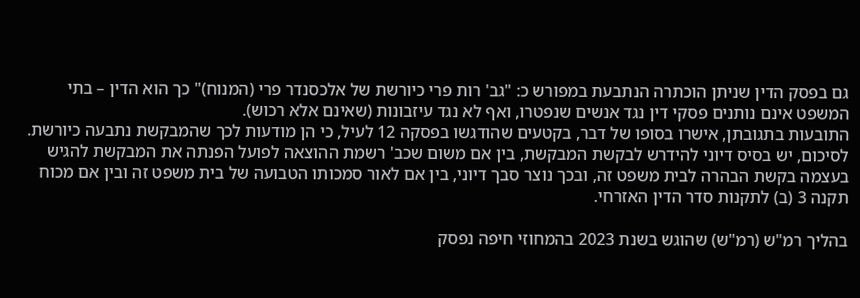גם בפסק הדין שניתן הוכתרה הנתבעת במפורש כ: "גב' רות פרי כיורשת של אלכסנדר פרי (המנוח)" כך הוא הדין – בתי המשפט אינם נותנים פסקי דין נגד אנשים שנפטרו, ואף לא נגד עיזבונות (שאינם אלא רכוש).
התובעות בתגובתן, אישרו בסופו של דבר, בקטעים שהודגשו בפסקה 12 לעיל, כי הן מודעות לכך שהמבקשת נתבעה כיורשת.
לסיכום, יש בסיס דיוני להידרש לבקשת המבקשת, בין אם משום שכב' רשמת ההוצאה לפועל הפנתה את המבקשת להגיש בעצמה בקשת הבהרה לבית משפט זה, ובכך נוצר סבך דיוני, בין אם לאור סמכותו הטבועה של בית משפט זה ובין אם מכוח תקנה 3 (ב) לתקנות סדר הדין האזרחי.

בהליך רמ"ש (רמ"ש) שהוגש בשנת 2023 בהמחוזי חיפה נפסק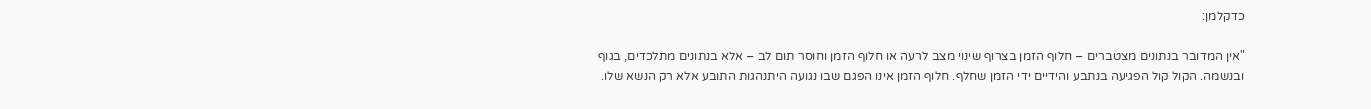כדקלמן:

"אין המדובר בנתונים מצטברים – חלוף הזמן בצרוף שינוי מצב לרעה או חלוף הזמן וחוסר תום לב – אלא בנתונים מתלכדים, בגוף ובנשמה. הקול קול הפגיעה בנתבע והידיים ידי הזמן שחלף. חלוף הזמן אינו הפגם שבו נגועה היתנהגות התובע אלא רק הנשא שלו.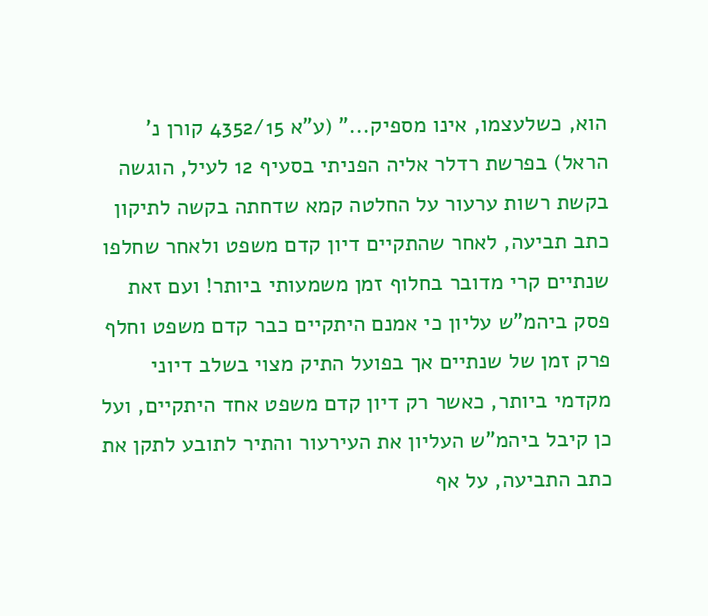הוא, כשלעצמו, אינו מספיק..." (ע"א 4352/15 קורן נ' הראל) בפרשת רדלר אליה הפניתי בסעיף 12 לעיל, הוגשה בקשת רשות ערעור על החלטה קמא שדחתה בקשה לתיקון כתב תביעה, לאחר שהתקיים דיון קדם משפט ולאחר שחלפו שנתיים קרי מדובר בחלוף זמן משמעותי ביותר! ועם זאת פסק ביהמ"ש עליון כי אמנם היתקיים כבר קדם משפט וחלף פרק זמן של שנתיים אך בפועל התיק מצוי בשלב דיוני מקדמי ביותר, כאשר רק דיון קדם משפט אחד היתקיים, ועל כן קיבל ביהמ"ש העליון את העירעור והתיר לתובע לתקן את כתב התביעה, על אף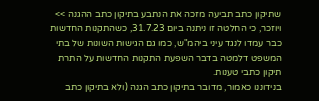שתיקון כתב תביעה מזכה את הנתבע בתיקון כתב ההגנה >> ויוזכר, כי החלטה זו ניתנה ביום 31.7.23, כשהתקנות החדשות כבר עמדו לנגד עיני ביהמ"ש, כמו גם הגישות השונות של בתי המשפט דלמטה בדבר השפעת התקנות החדשות על התרת תיקון כתבי טענות.
בנידוננו כאמור, מדובר בתיקון כתב הגנה (ולא בתיקון כתב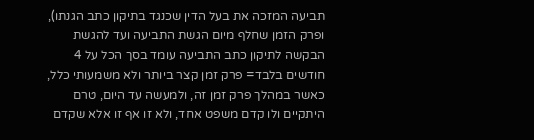תביעה המזכה את בעל הדין שכנגד בתיקון כתב הגנתו), ופרק הזמן שחלף מיום הגשת התביעה ועד להגשת הבקשה לתיקון כתב התביעה עומד בסך הכל על 4 חודשים בלבד= פרק זמן קצר ביותר ולא משמעותי כלל, כאשר במהלך פרק זמן זה, ולמעשה עד היום, טרם היתקיים ולו קדם משפט אחד, ולא זו אף זו אלא שקדם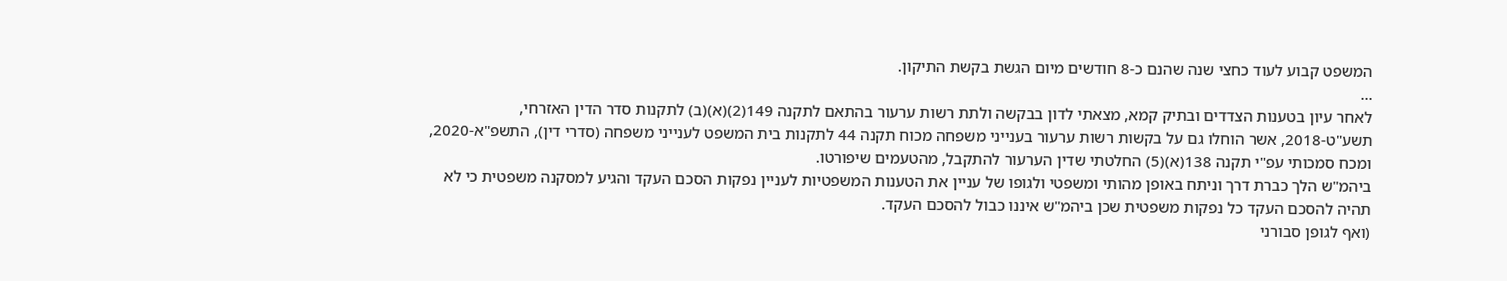המשפט קבוע לעוד כחצי שנה שהנם כ-8 חודשים מיום הגשת בקשת התיקון.
...
לאחר עיון בטענות הצדדים ובתיק קמא, מצאתי לדון בבקשה ולתת רשות ערעור בהתאם לתקנה 149(2)(א)(ב) לתקנות סדר הדין האזרחי, תשע"ט-2018, אשר הוחלו גם על בקשות רשות ערעור בענייני משפחה מכוח תקנה 44 לתקנות בית המשפט לענייני משפחה (סדרי דין), התשפ"א-2020, ומכח סמכותי עפ"י תקנה 138(א)(5) החלטתי שדין הערעור להתקבל, מהטעמים שיפורטו.
ביהמ"ש הלך כברת דרך וניתח באופן מהותי ומשפטי ולגופו של עניין את הטענות המשפטיות לעניין נפקות הסכם העקד והגיע למסקנה משפטית כי לא תהיה להסכם העקד כל נפקות משפטית שכן ביהמ"ש איננו כבול להסכם העקד.
(ואף לגופן סבורני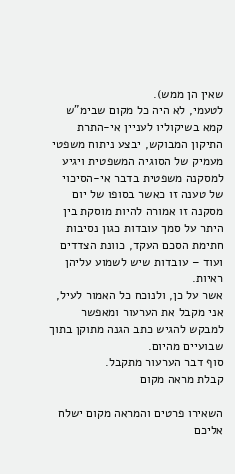שאין הן ממש).
לטעמי, לא היה כל מקום שבימ"ש קמא בשיקוליו לעניין אי-התרת התיקון המבוקש, יבצע ניתוח משפטי מעמיק של הסוגיה המשפטית ויגיע למסקנה משפטית בדבר אי-הסיכוי של טענה זו כאשר בסופו של יום מסקנה זו אמורה להיות מוסקת בין היתר על סמך עובדות כגון נסיבות חתימת הסכם העקד, כוונת הצדדים ועוד – עובדות שיש לשמוע עליהן ראיות.
אשר על כן, ולנוכח כל האמור לעיל, אני מקבל את הערעור ומאפשר למבקש להגיש כתב הגנה מתוקן בתוך שבועיים מהיום.
סוף דבר הערעור מתקבל.
קבלת מראה מקום

השאירו פרטים והמראה מקום ישלח אליכם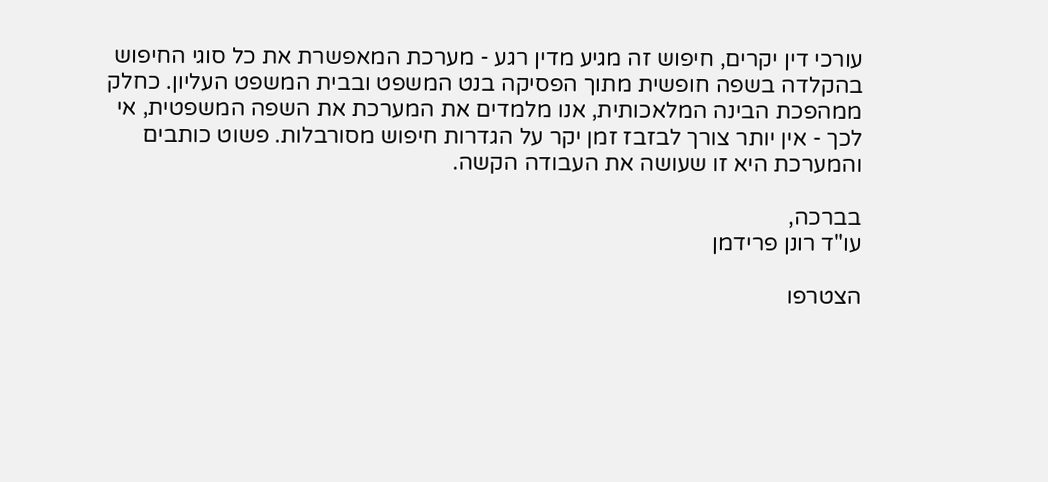עורכי דין יקרים, חיפוש זה מגיע מדין רגע - מערכת המאפשרת את כל סוגי החיפוש בהקלדה בשפה חופשית מתוך הפסיקה בנט המשפט ובבית המשפט העליון. כחלק ממהפכת הבינה המלאכותית, אנו מלמדים את המערכת את השפה המשפטית, אי לכך - אין יותר צורך לבזבז זמן יקר על הגדרות חיפוש מסורבלות. פשוט כותבים והמערכת היא זו שעושה את העבודה הקשה.

בברכה,
עו"ד רונן פרידמן

הצטרפו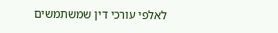לאלפי עורכי דין שמשתמשים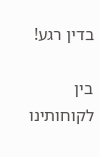בדין רגע!

בין לקוחותינו